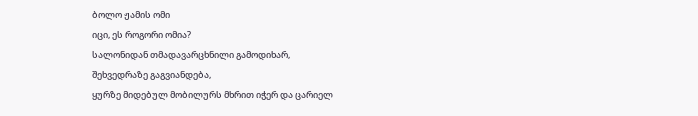ბოლო ჟამის ომი
იცი, ეს როგორი ომია?
სალონიდან თმადავარცხნილი გამოდიხარ,
შეხვედრაზე გაგვიანდება,
ყურზე მიდებულ მობილურს მხრით იჭერ და ცარიელ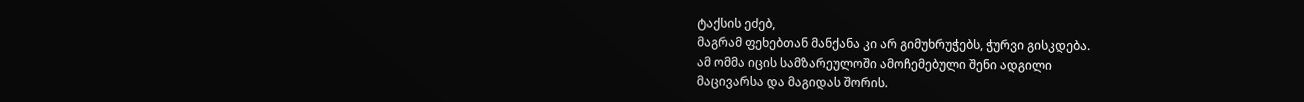ტაქსის ეძებ,
მაგრამ ფეხებთან მანქანა კი არ გიმუხრუჭებს, ჭურვი გისკდება.
ამ ომმა იცის სამზარეულოში ამოჩემებული შენი ადგილი
მაცივარსა და მაგიდას შორის.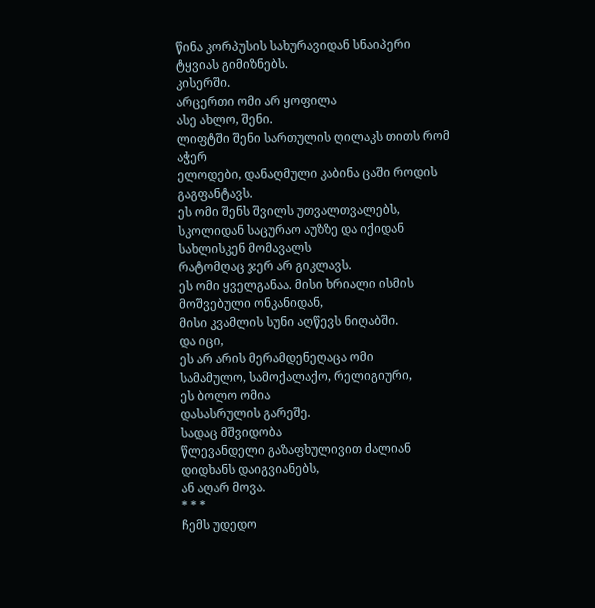წინა კორპუსის სახურავიდან სნაიპერი ტყვიას გიმიზნებს.
კისერში.
არცერთი ომი არ ყოფილა
ასე ახლო, შენი.
ლიფტში შენი სართულის ღილაკს თითს რომ აჭერ
ელოდები, დანაღმული კაბინა ცაში როდის გაგფანტავს.
ეს ომი შენს შვილს უთვალთვალებს,
სკოლიდან საცურაო აუზზე და იქიდან სახლისკენ მომავალს
რატომღაც ჯერ არ გიკლავს.
ეს ომი ყველგანაა. მისი ხრიალი ისმის მოშვებული ონკანიდან,
მისი კვამლის სუნი აღწევს ნიღაბში.
და იცი,
ეს არ არის მერამდენეღაცა ომი
სამამულო, სამოქალაქო, რელიგიური,
ეს ბოლო ომია
დასასრულის გარეშე.
სადაც მშვიდობა
წლევანდელი გაზაფხულივით ძალიან დიდხანს დაიგვიანებს,
ან აღარ მოვა.
* * *
ჩემს უდედო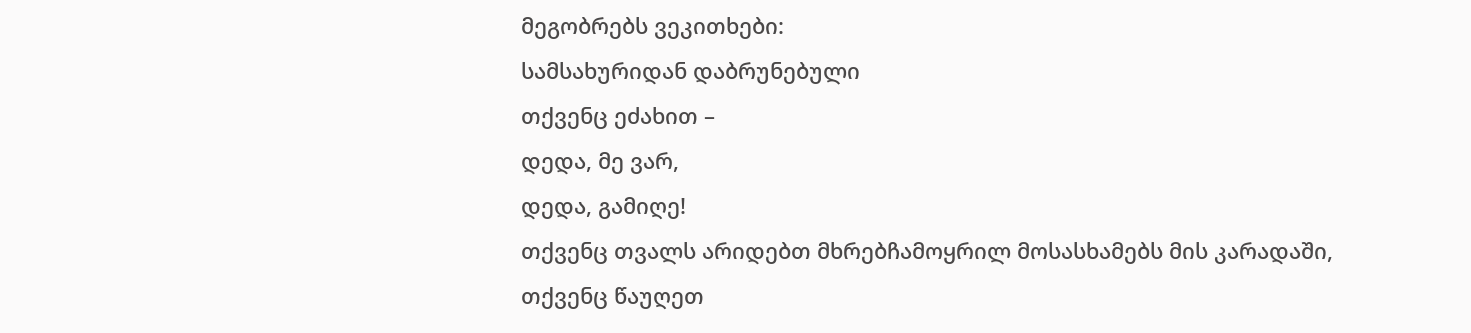მეგობრებს ვეკითხები:
სამსახურიდან დაბრუნებული
თქვენც ეძახით –
დედა, მე ვარ,
დედა, გამიღე!
თქვენც თვალს არიდებთ მხრებჩამოყრილ მოსასხამებს მის კარადაში,
თქვენც წაუღეთ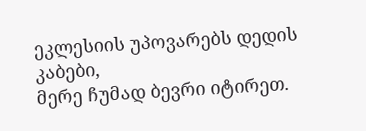ეკლესიის უპოვარებს დედის კაბები,
მერე ჩუმად ბევრი იტირეთ.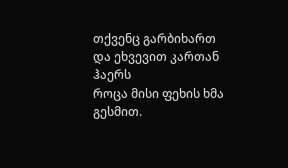თქვენც გარბიხართ და ეხვევით კართან ჰაერს
როცა მისი ფეხის ხმა გესმით.